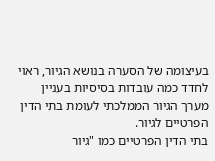בעיצומה של הסערה בנושא הגיור, ראוי לחדד כמה עובדות בסיסיות בעניין מערך הגיור הממלכתי לעומת בתי הדין הפרטיים לגיור.
בתי הדין הפרטיים כמו "גיור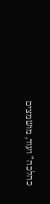כהלכה" ועוד, מושמצים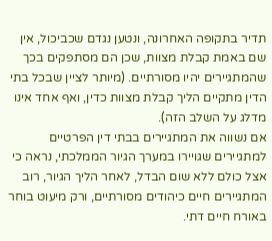תדיר בתקופה האחרונה, ונטען נגדם שכביכול, אין שם באמת קבלת מצוות, שכן הם מסתפקים בכך שהמתגיירים יהיו מסורתיים. (מיותר לציין שבכל בתי הדין מתקיים הליך קבלת מצוות כדין, ואף אחד אינו מדלג על השלב הזה).
אם נשווה את המתגיירים בבתי דין הפרטיים למתגיירים שגויירו במערך הגיור הממלכתי, נראה כי אצל כולם ללא שום הבדל, לאחר הליך הגיור, רוב המתגיירים חיים כיהודים מסורתיים, ורק מיעוט בוחר באורח חיים דתי.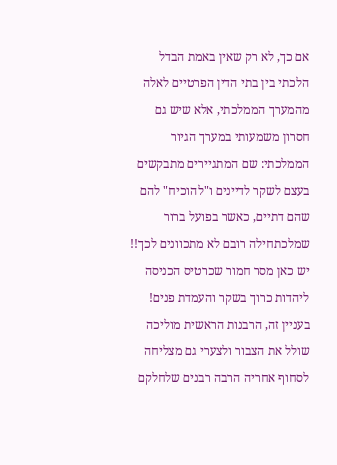אם כך, לא רק שאין באמת הבדל הלכתי בין בתי הדין הפרטיים לאלה מהמערך הממלכתי, אלא שיש גם חסרון משמעותי במערך הגיור הממלכתי: שם המתגיירים מתבקשים בעצם לשקר לדיינים ו"להוכיח" להם שהם דתיים, כאשר בפועל ברור שמלכתחילה רובם לא מתכוונים לכך!! יש כאן מסר חמור שכרטיס הכניסה ליהדות כרוך בשקר והעמדת פנים!
בעניין זה, הרבנות הראשית מוליכה שולל את הצבור ולצערי גם מצליחה לסחוף אחריה הרבה רבנים שלחלקם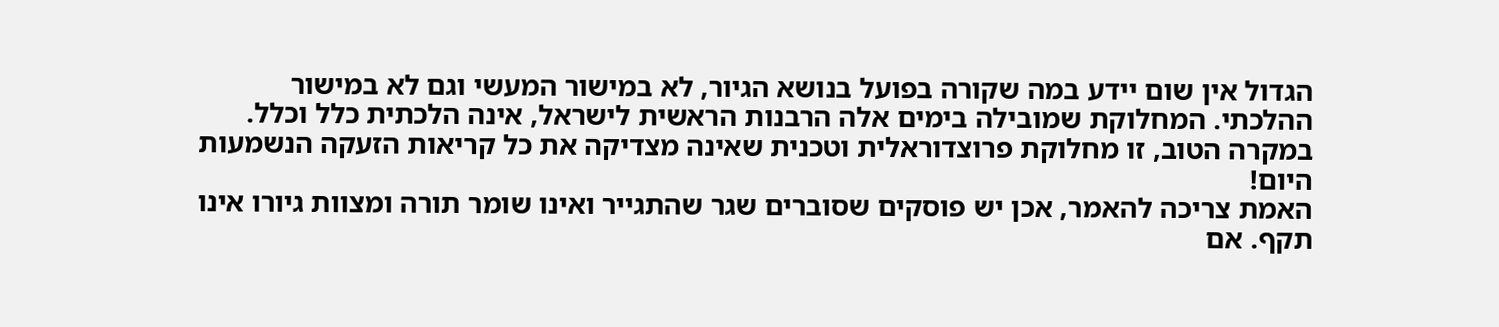הגדול אין שום יידע במה שקורה בפועל בנושא הגיור, לא במישור המעשי וגם לא במישור ההלכתי. המחלוקת שמובילה בימים אלה הרבנות הראשית לישראל, אינה הלכתית כלל וכלל. במקרה הטוב, זו מחלוקת פרוצדוראלית וטכנית שאינה מצדיקה את כל קריאות הזעקה הנשמעות היום!
האמת צריכה להאמר, אכן יש פוסקים שסוברים שגר שהתגייר ואינו שומר תורה ומצוות גיורו אינו תקף. אם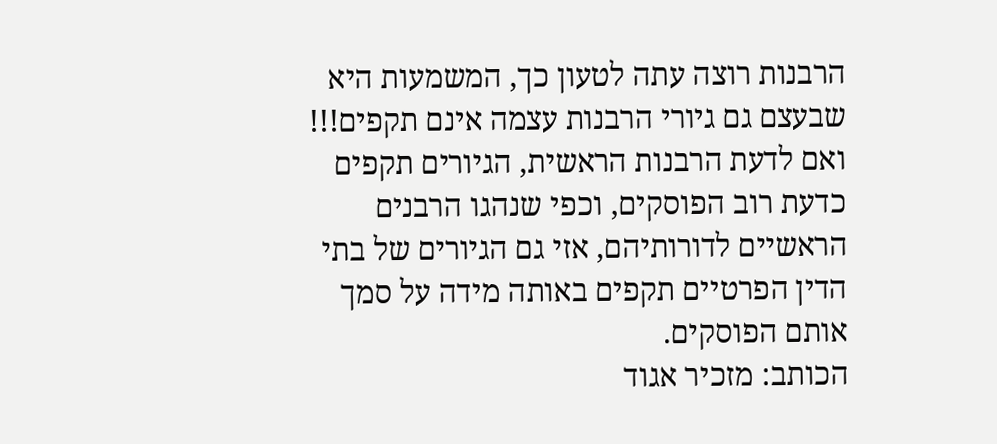הרבנות רוצה עתה לטעון כך, המשמעות היא שבעצם גם גיורי הרבנות עצמה אינם תקפים!!! ואם לדעת הרבנות הראשית, הגיורים תקפים כדעת רוב הפוסקים, וכפי שנהגו הרבנים הראשיים לדורותיהם, אזי גם הגיורים של בתי הדין הפרטיים תקפים באותה מידה על סמך אותם הפוסקים.
הכותב: מזכיר אגוד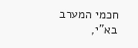חכמי המערב בא"י,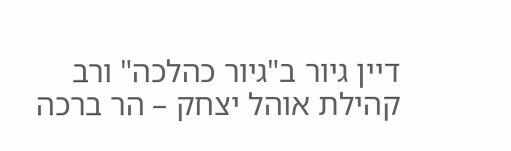דיין גיור ב"גיור כהלכה" ורב קהילת אוהל יצחק – הר ברכה